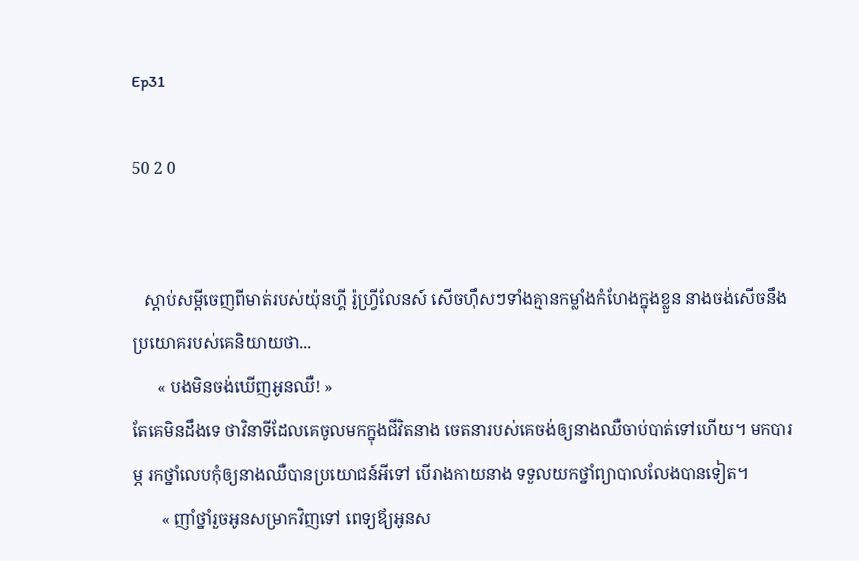Ep31

50 2 0


   ស្តាប់សម្តីចេញពីមាត់របស់យ៉ុនហ្គី រ៉ូហ្វ្រីលែនស៍ សើចហ៊ឹសៗទាំងគ្មានកម្លាំងកំហែងក្នុងខ្លួន នាងចង់សើចនឹងប្រយោគរបស់គេនិយាយថា...
      « បងមិនចង់ឃើញអូនឈឺ! »
តែគេមិនដឹងទេ ថាវិនាទីដែលគេចូលមកក្នុងជីវិតនាង ចេតនារបស់គេចង់ឲ្យនាងឈឺចាប់បាត់ទៅហើយ។ មកបារម្ភ រកថ្នាំលេបកុំឲ្យនាងឈឺបានប្រយោជន៍អីទៅ បើរាងកាយនាង ទទួលយកថ្នាំព្យាបាលលែងបានទៀត។
       « ញាំថ្នាំរួចអូនសម្រាកវិញទៅ ពេទ្យឪ្យអូនស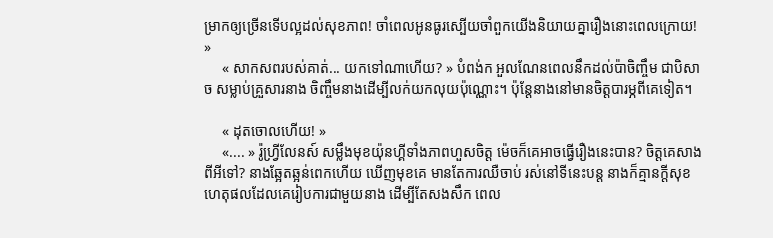ម្រាកឲ្យច្រើនទើបល្អដល់សុខភាព! ចាំពេលអូនធូរស្បើយចាំពួកយើងនិយាយគ្នារឿងនោះពេលក្រោយ! »
     « សាកសពរបស់គាត់... យកទៅណាហើយ? » បំពង់ក អួលណែនពេលនឹកដល់ប៉ាចិញ្ចឹម ជាបិសាច សម្លាប់គ្រួសារនាង ចិញ្ចឹមនាងដើម្បីលក់យកលុយប៉ុណ្ណោះ។ ប៉ុន្តែនាងនៅមានចិត្តបារម្ភពីគេទៀត។

     « ដុតចោលហើយ! »
     «.... » រ៉ូហ្វ្រីលែនស៍ សម្លឹងមុខយ៉ុនហ្គីទាំងភាពហួសចិត្ត ម៉េចក៏គេអាចធ្វើរឿងនេះបាន? ចិត្តគេសាងពីអីទៅ? នាងឆ្អែតឆ្អន់ពេកហើយ ឃើញមុខគេ មានតែការឈឺចាប់ រស់នៅទីនេះបន្ត នាងក៏គ្មានកី្តសុខ ហេតុផលដែលគេរៀបការជាមួយនាង ដើម្បីតែសងសឹក ពេល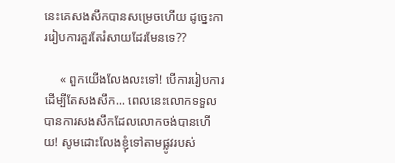នេះគេសងសឹកបានសម្រេចហើយ ដូច្នេះការរៀបការគួរតែរំសាយដែរមែនទេ??

     « ពួកយើងលែងលះទៅ! បើការរៀបការ ដើម្បីតែសងសឹក... ពេលនេះលោកទទួលបានការសងសឹកដែលលោកចង់បានហើយ! សូមដោះលែងខ្ញុំទៅតាមផ្លូវរបស់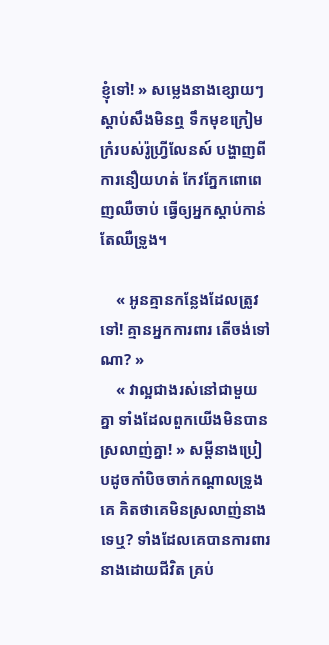ខ្ញុំទៅ! » សម្លេងនាងខ្សោយៗ ស្តាប់សឹងមិនឮ ទឹកមុខក្រៀមក្រំរបស់រ៉ូហ្វ្រីលែនស៍ បង្ហាញពីការនឿយហត់ កែវភ្នែកពោពេញឈឺចាប់ ធ្វើឲ្យអ្នកស្តាប់កាន់តែឈឺទ្រូង។

    « អូនគ្មានកន្លែងដែលត្រូវទៅ! គ្មានអ្នកការពារ តើចង់ទៅណា? »
    « វាល្អជាងរស់នៅជាមួយគ្នា ទាំងដែលពួកយើងមិនបានស្រលាញ់គ្នា! » សម្តីនាងប្រៀបដូចកាំបិចចាក់កណ្តាលទ្រូងគេ គិតថាគេមិនស្រលាញ់នាងទេឬ? ទាំងដែលគេបានការពារនាងដោយជីវិត គ្រប់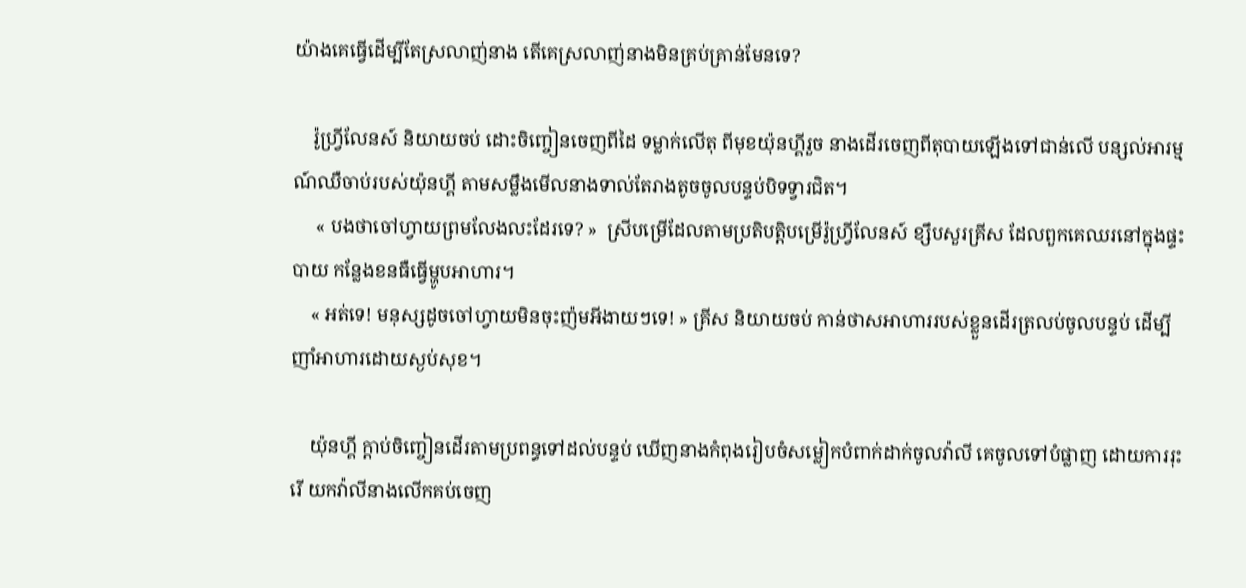យ៉ាងគេធ្វើដើម្បីតែស្រលាញ់នាង តើគេស្រលាញ់នាងមិនគ្រប់គ្រាន់មែនទេ?

    រ៉ូហ្វ្រីលែនស៍ និយាយចប់ ដោះចិញ្ចៀនចេញពីដៃ ទម្លាក់លើតុ ពីមុខយ៉ុនហ្គីរួច នាងដើរចេញពីតុបាយឡើងទៅជាន់លើ បន្សល់អារម្មណ៍ឈឺចាប់របស់យ៉ុនហ្គី តាមសម្លឹងមើលនាងទាល់តែរាងតូចចូលបន្ទប់បិទទ្វារជិត។
     « បងថាចៅហ្វាយព្រមលែងលះដែរទេ? »  ស្រីបម្រើដែលតាមប្រតិបត្តិបម្រើរ៉ូហ្វ្រីលែនស៍ ខ្សឹបសួរគ្រីស ដែលពួកគេឈរនៅក្នុងផ្ទះបាយ កន្លែងខនធឺធ្វើម្ហូបអាហារ។
    « អត់ទេ! មនុស្សដូចចៅហ្វាយមិនចុះញ៉មអីងាយៗទេ! » គ្រីស និយាយចប់ កាន់ថាសអាហាររបស់ខ្លួនដើរត្រលប់ចូលបន្ទប់ ដើម្បីញាំអាហារដោយស្ងប់សុខ។

    យ៉ុនហ្គី ក្តាប់ចិញ្ចៀនដើរតាមប្រពន្ធទៅដល់បន្ទប់ ឃើញនាងកំពុងរៀបចំសម្លៀកបំពាក់ដាក់ចូលវ៉ាលី គេចូលទៅបំផ្លាញ ដោយការរុះរើ យកវ៉ាលីនាងលើកគប់ចេញ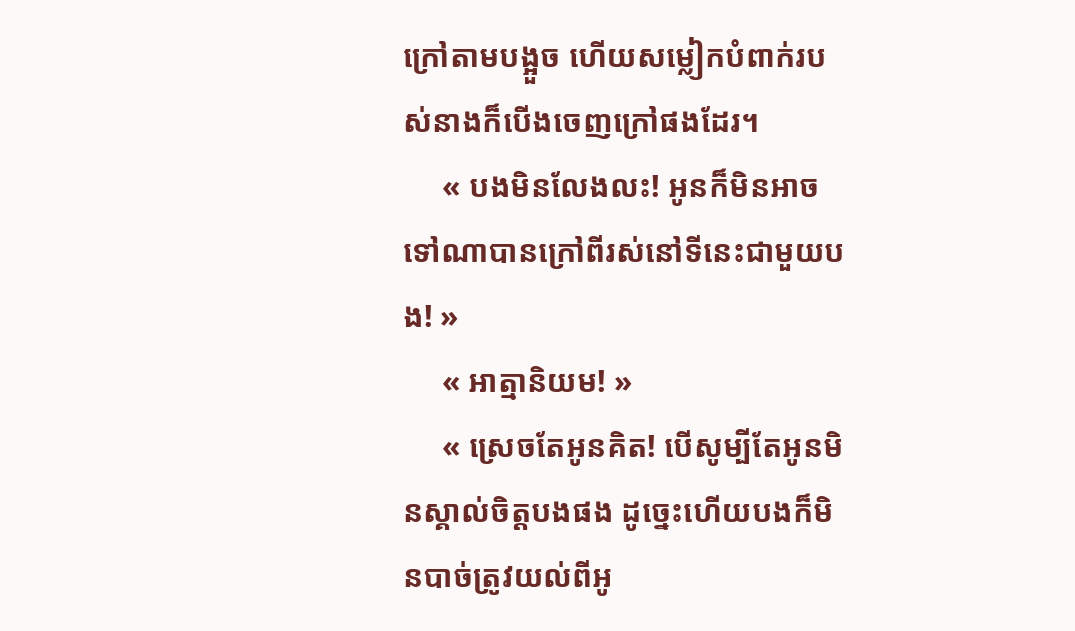ក្រៅតាមបង្អួច ហើយសម្លៀកបំពាក់របស់នាងក៏បើងចេញក្រៅផងដែរ។
     « បងមិនលែងលះ! អូនក៏មិនអាចទៅណាបានក្រៅពីរស់នៅទីនេះជាមួយបង! »
     « អាត្មានិយម! »
     « ស្រេចតែអូនគិត! បើសូម្បីតែអូនមិនស្គាល់ចិត្តបងផង ដូច្នេះហើយបងក៏មិនបាច់ត្រូវយល់ពីអូ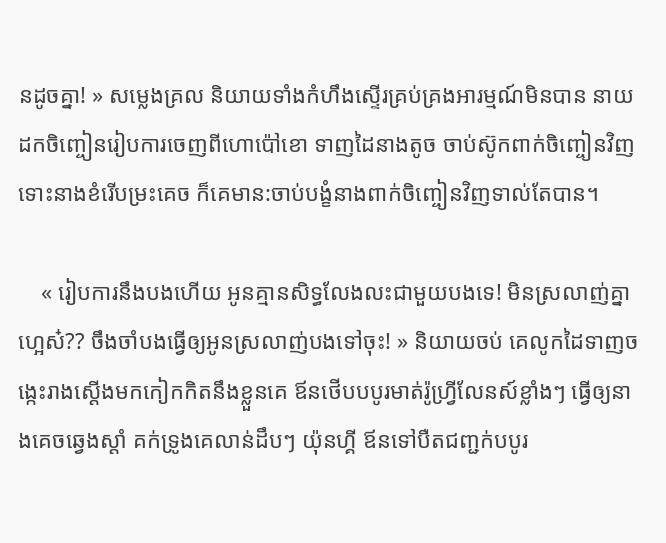នដូចគ្នា! » សម្លេងគ្រល និយាយទាំងកំហឹងស្ទើរគ្រប់គ្រងអារម្មណ៍មិនបាន នាយដកចិញ្ចៀនរៀបការចេញពីហោប៉ៅខោ ទាញដៃនាងតូច ចាប់ស៊ូកពាក់ចិញ្ចៀនវិញ ទោះនាងខំរើបម្រះគេច ក៏គេមាន:ចាប់បង្ខំនាងពាក់ចិញ្ចៀនវិញទាល់តែបាន។

    « រៀបការនឹងបងហើយ អូនគ្មានសិទ្ធលែងលះជាមួយបងទេ! មិនស្រលាញ់គ្នាហ្អេស៎?? ចឹងចាំបងធ្វើឲ្យអូនស្រលាញ់បងទៅចុះ! » និយាយចប់ គេលូកដៃទាញចង្កេះរាងស្តើងមកកៀកកិតនឹងខ្លួនគេ ឪនថើបបបូរមាត់រ៉ូហ្វ្រីលែនស៍ខ្លាំងៗ ធ្វើឲ្យនាងគេចឆ្វេងស្តាំ គក់ទ្រូងគេលាន់ដឹបៗ យ៉ុនហ្គី ឪនទៅបឺតជញ្ជក់បបូរ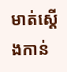មាត់ស្តើងកាន់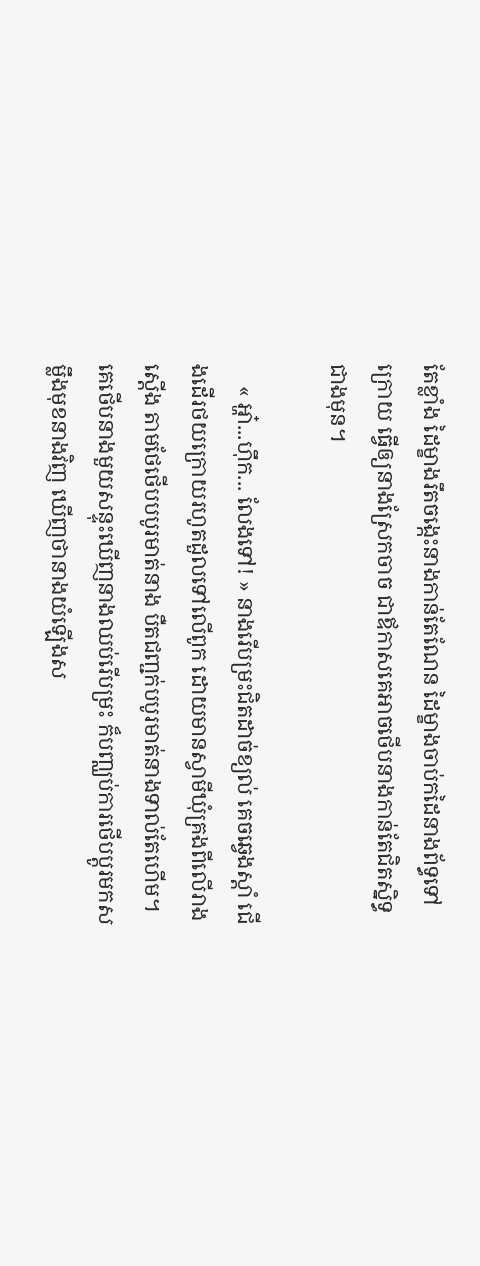តែខ្លាំង ដៃម្ខាងរឹតចង្កេះនាងកាន់តែណែន ដៃម្ខាងចាប់កដៃនាងព័ទ្ធទៅក្រោយ ធ្វើឲ្យនាងស្រែកចាច ជាឪកាសគេអាចថើបនាងកាន់តែជិតស្និទ្ធជាងមុន។

    « អ្ហា៎...ហ៊ឹក... លែងទៅ! » នាងរើបម្រះជិតដាច់ខ្យល់ គេចឆ្វេងស្ដាំ ជើងដើរថយក្រោយរហូតដួលទៅលើពូក ដោយមានស្វាមីឃុំគ្រងពីលើរាងស្តើង តាមថែថើបបបូរមាត់នាង បឺតជញ្ជក់បបូរមាត់នាងទាល់តែហើម។ គេថើបនាងមួយសន្ទុះឃើញនាងឈប់រើបម្រះ ក៏បញ្ឈប់ការថើបប្តូរមកសម្លឹងមុខនាងវិញ ឃើញថានាងយំឡើងស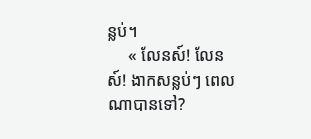ន្លប់។
     « លែនស៍! លែនស៍! ងាកសន្លប់ៗ ពេលណាបានទៅ?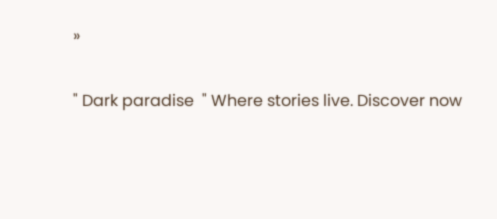»

" Dark paradise  " Where stories live. Discover now